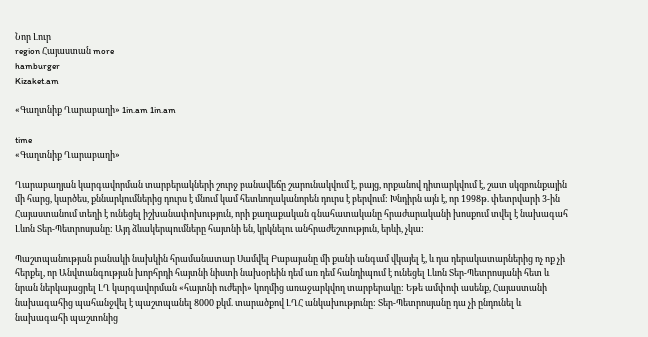Նոր Լուր
region Հայաստան more
hamburger
Kizaket.am

«Գաղտնիք Ղարաբաղի» 1in.am 1in.am

time
«Գաղտնիք Ղարաբաղի»

Ղարաբաղյան կարգավորման տարբերակների շուրջ բանավեճը շարունակվում է, բայց, որքանով դիտարկվում է, շատ սկզբունքային մի հարց, կարծես, քննարկումներից դուրս է մնում կամ հետևողականորեն դուրս է բերվում: Խնդիրն այն է, որ 1998թ. փետրվարի 3-ին Հայաստանում տեղի է ունեցել իշխանափոխություն, որի քաղաքական գնահատականը հրաժարականի խոսքում տվել է նախագահ Լևոն Տեր-Պետրոսյանը: Այդ ձևակերպումները հայտնի են, կրկնելու անհրաժեշտություն, երևի, չկա:

Պաշտպանության բանակի նախկին հրամանատար Սամվել Բաբայանը մի քանի անգամ վկայել է, և դա դերակատարներից ոչ ոք չի հերքել, որ Անվտանգության խորհրդի հայտնի նիստի նախօրեին դեմ առ դեմ հանդիպում է ունեցել Լևոն Տեր-Պետրոսյանի հետ և նրան ներկայացրել ԼՂ կարգավորման «հայտնի ուժերի» կողմից առաջարկվող տարբերակը: Եթե ամփոփ ասենք, Հայաստանի նախագահից պահանջվել է պաշտպանել 8000 քկմ. տարածքով ԼՂՀ անկախությունը: Տեր-Պետրոսյանը դա չի ընդունել և նախագահի պաշտոնից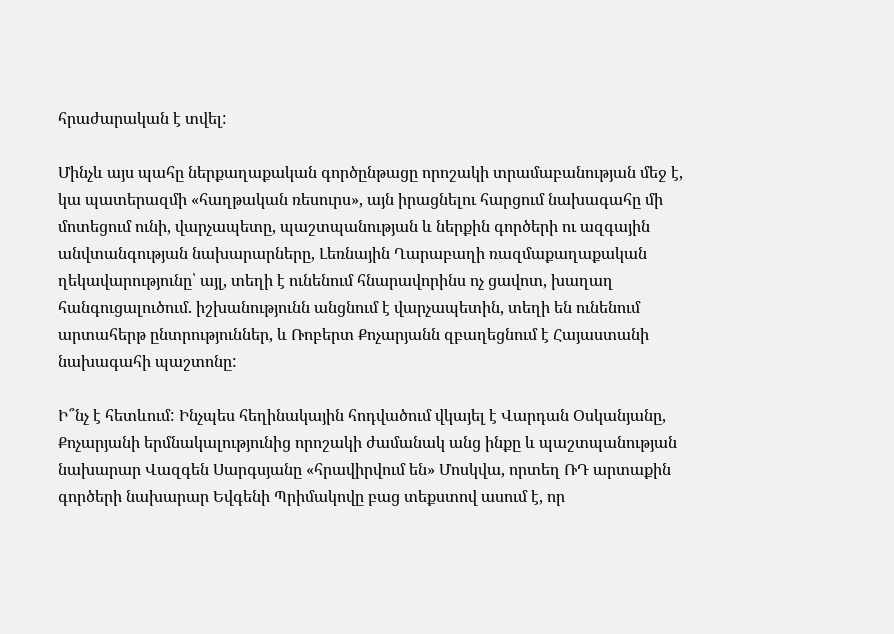հրաժարական է տվել:

Մինչև այս պահը ներքաղաքական գործընթացը որոշակի տրամաբանության մեջ է, կա պատերազմի «հաղթական ռեսուրս», այն իրացնելու հարցում նախագահը մի մոտեցում ունի, վարչապետը, պաշտպանության և ներքին գործերի ու ազգային անվտանգության նախարարները, Լեռնային Ղարաբաղի ռազմաքաղաքական ղեկավարությունը՝ այլ, տեղի է ունենում հնարավորինս ոչ ցավոտ, խաղաղ հանգուցալուծում. իշխանությունն անցնում է վարչապետին, տեղի են ունենում արտահերթ ընտրություններ, և Ռոբերտ Քոչարյանն զբաղեցնում է Հայաստանի նախագահի պաշտոնը:

Ի՞նչ է հետևում: Ինչպես հեղինակային հոդվածում վկայել է Վարդան Օսկանյանը, Քոչարյանի երմնակալությունից որոշակի ժամանակ անց ինքը և պաշտպանության նախարար Վազգեն Սարգսյանը «հրավիրվում են» Մոսկվա, որտեղ ՌԴ արտաքին գործերի նախարար Եվգենի Պրիմակովը բաց տեքստով ասում է, որ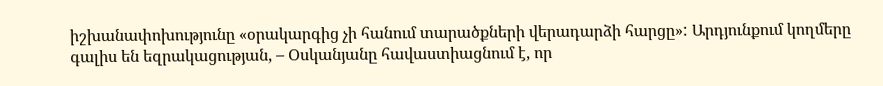իշխանափոխությունը «օրակարգից չի հանում տարածքների վերադարձի հարցը»: Արդյունքում կողմերը գալիս են եզրակացության, – Օսկանյանը հավաստիացնում է, որ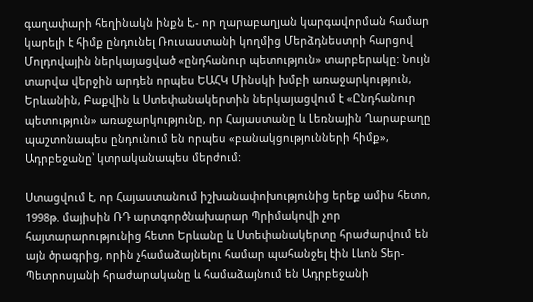գաղափարի հեղինակն ինքն է,- որ ղարաբաղյան կարգավորման համար կարելի է հիմք ընդունել Ռուսաստանի կողմից Մերձդնեստրի հարցով Մոլդովային ներկայացված «ընդհանուր պետություն» տարբերակը: Նույն տարվա վերջին արդեն որպես ԵԱՀԿ Մինսկի խմբի առաջարկություն, Երևանին, Բաքվին և Ստեփանակերտին ներկայացվում է «Ընդհանուր պետություն» առաջարկությունը, որ Հայաստանը և Լեռնային Ղարաբաղը պաշտոնապես ընդունում են որպես «բանակցությունների հիմք», Ադրբեջանը՝ կտրականապես մերժում:

Ստացվում է, որ Հայաստանում իշխանափոխությունից երեք ամիս հետո, 1998թ. մայիսին ՌԴ արտգործնախարար Պրիմակովի չոր հայտարարությունից հետո Երևանը և Ստեփանակերտը հրաժարվում են այն ծրագրից, որին չհամաձայնելու համար պահանջել էին Լևոն Տեր-Պետրոսյանի հրաժարականը և համաձայնում են Ադրբեջանի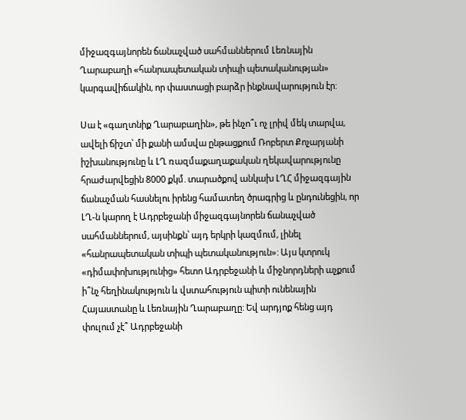միջազգայնորեն ճանաչված սահմաններում Լեռնային Ղարաբաղի «հանրապետական տիպի պետականության» կարգավիճակին, որ փաստացի բարձր ինքնավարություն էր:

Սա է «գաղտնիք Ղարաբաղին», թե ինչո՞ւ ոչ լրիվ մեկ տարվա, ավելի ճիշտ՝ մի քանի ամսվա ընթացքում Ռոբերտ Քոչարյանի իշխանությունը և ԼՂ ռազմաքաղաքական ղեկավարությունը հրաժարվեցին 8000 քկմ. տարածքով անկախ ԼՂՀ միջազգային ճանաչման հասնելու իրենց համատեղ ծրագրից և ընդունեցին, որ ԼՂ-ն կարող է Ադրբեջանի միջազգայնորեն ճանաչված սահմաններում, այսինքն՝ այդ երկրի կազմում, լինել «հանրապետական տիպի պետականություն»: Այս կտրուկ «դիմափոխությունից» հետո Ադրբեջանի և միջնորդների աչքում ի՞նչ հեղինակություն և վստահություն պիտի ունենային Հայաստանը և Լեռնային Ղարաբաղը: Եվ արդյոք հենց այդ փուլում չէ՞ Ադրբեջանի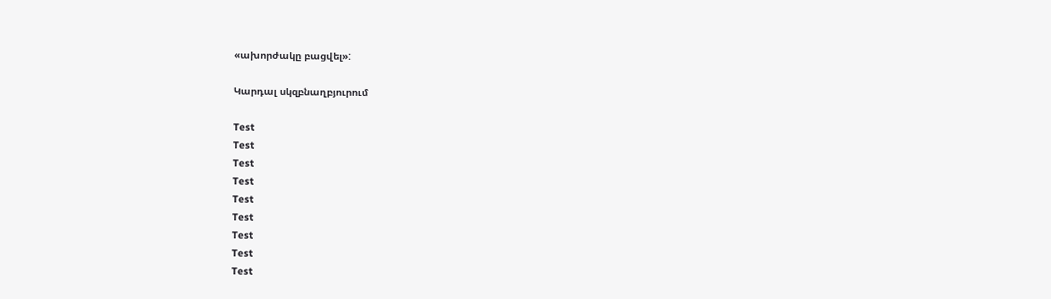«ախորժակը բացվել»:

Կարդալ սկզբնաղբյուրում

Test
Test
Test
Test
Test
Test
Test
Test
Test